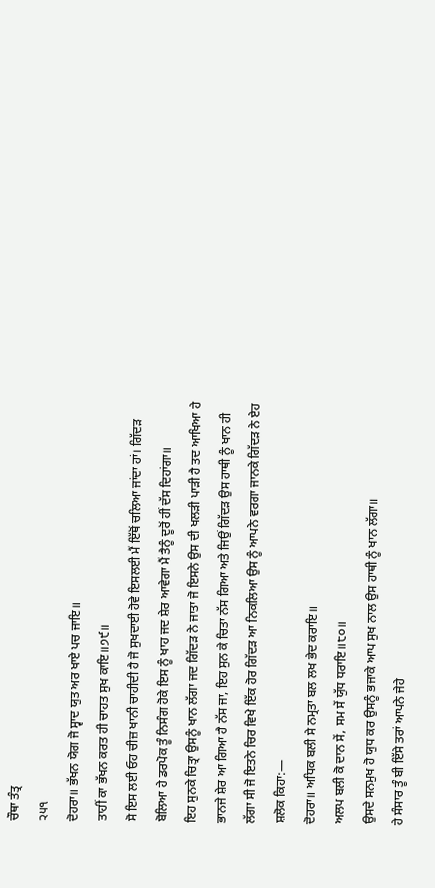ਚੌਥਾ ਤੰਤ੍ਰ
੨੫੧
ਦੋਹਰਾ॥ ਭੱਖਨ ਯੋਗ ਜੋ ਸ੍ਵਾਦ ਯੁਤ ਅਰ ਖਾਏ ਪਚ ਜਾਇ॥
ਤਾਹੀਂ ਕਾ ਭੱਖਨ ਕਰਤ ਹੀ ਚਾਹਤ ਸੁਖ ਕਾਇ॥੭੯॥
ਸੋ ਇਸ ਲਈ ਓਹ ਚੀਜ਼ ਖਾਨੀ ਚਾਹੀਦੀ ਹੈ ਜੋ ਸੁਖਦਾਈ ਹੋਵੇ ਇਸਲਈ ਮੈਂ ਇੱਥੋਂ ਚਲਿਆ ਜਾਂਦਾ ਹਾਂ। ਗਿੱਦੜ ਬੋਲਿਆ ਹੇ ਡਰਪੋਕ ਤੂੰ ਨਿਸੰਗ ਹੋਕੇ ਇਸ ਨੂੰ ਖਾਹ ਜਦ ਸ਼ੇਰ ਆਵੇਗਾ ਮੈਂ ਤੈਨੂੰ ਦੂਰੋਂ ਹੀਂ ਦੱਸ ਦਿਹਾਂਗਾ॥
ਇਹ ਸੁਨਕੇ ਚਿਤ੍ਰਾ ਉਸਨੂੰ ਖਾਨ ਲੱਗਾ ਜਦ ਗਿੱਦੜ ਨੇ ਜਾਤਾ ਜੋ ਇਸਨੇ ਉਸ ਦੀ ਖਲੜੀ ਪਾੜੀ ਹੈ ਤਦ ਆਖਿਆ ਹੇ ਭਾਨਜੇ ਸ਼ੇਰ ਆ ਗਿਆ ਹੈ ਨੱਸ ਜਾ, ਇਹ ਸੁਨ ਕੇ ਚਿਤਾ ਨੱਸ ਗਿਆ ਅਤੇ ਜਿਉਂ ਗਿੱਦੜ ਉਸ ਹਾਥੀ ਨੂੰ ਖਾਨ ਹੀ ਲੱਗਾ ਸੀ ਜੋ ਇਤਨੇ ਚਿਰ ਵਿਖੇ ਇੱਕ ਹੋਰ ਗਿੱਦੜ ਆ ਨਿਕਲਿਆ ਉਸ ਨੂੰ ਆਪਨੇ ਵਰਗਾ ਜਾਨਕੇ ਗਿੱਦੜ ਨੇ ਏਹ ਸ਼ਲੋਕ ਕਿਹਾ:—
ਦੋਹਰਾ॥ ਅਧਿਕ ਬਲੀ ਸੇ ਨਮ੍ਰਤਾ ਬਲ ਲਖ ਭੇਦ ਕਰਾਇ॥
ਅਲਪ ਬਲੀ ਕੋ ਦਾਨ ਸੇਂ, ਸਮ ਸੇਂ ਯੁੱਧ ਧਰਾਇ॥੮੦॥
ਉਸਦੇ ਸਨਮੁਖ ਹੋ ਯੁਧ ਕਰ ਉਸਨੂੰ ਭਜਾਕੇ ਆਪ ਸੁਖ ਨਾਲ ਉਸ ਹਾਥੀ ਨੂੰ ਖਾਨ ਲੱਗਾ॥
ਹੇ ਸੰਸਾਰ ਤੂੰ ਬੀ ਇੱਸੇ ਤਰਾਂ ਆਪਨੇ ਜੇਹੇ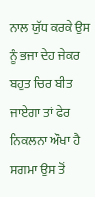ਨਾਲ ਯੁੱਧ ਕਰਕੇ ਉਸ ਨੂੰ ਭਜਾ ਦੇਹ ਜੇਕਰ ਬਹੁਤ ਚਿਰ ਬੀਤ ਜਾਏਗਾ ਤਾਂ ਫੇਰ ਨਿਕਲਨਾ ਔਖਾ ਹੈ ਸਗਮਾ ਉਸ ਤੋਂ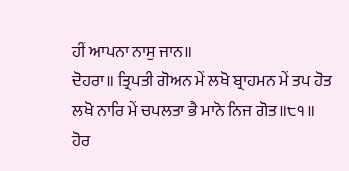ਹੀਂ ਆਪਨਾ ਨਾਸੁ ਜਾਨ॥
ਦੋਹਰਾ॥ ਤ੍ਰਿਪਤੀ ਗੋਅਨ ਮੇਂ ਲਖੋ ਬ੍ਰਾਹਮਨ ਮੇਂ ਤਪ ਹੋਤ
ਲਖੋ ਨਾਰਿ ਮੇਂ ਚਪਲਤਾ ਭੈ ਮਾਨੋ ਨਿਜ ਗੋਤ॥੮੧॥
ਹੋਰ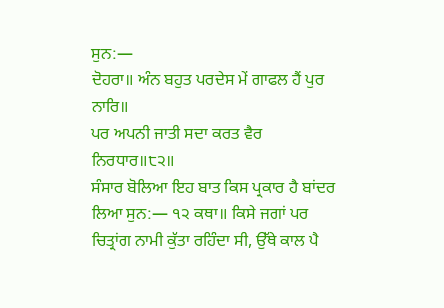ਸੁਨ:—
ਦੋਹਰਾ॥ ਅੰਨ ਬਹੁਤ ਪਰਦੇਸ ਮੇਂ ਗਾਫਲ ਹੈਂ ਪੁਰ ਨਾਰਿ॥
ਪਰ ਅਪਨੀ ਜਾਤੀ ਸਦਾ ਕਰਤ ਵੈਰ ਨਿਰਧਾਰ॥੮੨॥
ਸੰਸਾਰ ਬੋਲਿਆ ਇਹ ਬਾਤ ਕਿਸ ਪ੍ਰਕਾਰ ਹੈ ਬਾਂਦਰ ਲਿਆ ਸੁਨ:— ੧੨ ਕਥਾ॥ ਕਿਸੇ ਜਗਾਂ ਪਰ ਚਿਤ੍ਰਾਂਗ ਨਾਮੀ ਕੁੱਤਾ ਰਹਿੰਦਾ ਸੀ, ਉੱਥੇ ਕਾਲ ਪੈ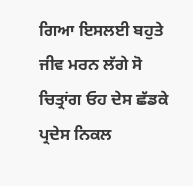ਗਿਆ ਇਸਲਈ ਬਹੁਤੇ ਜੀਵ ਮਰਨ ਲੱਗੇ ਸੋ ਚਿਤ੍ਰਾਂਗ ਓਹ ਦੇਸ ਛੱਡਕੇ ਪ੍ਰਦੇਸ ਨਿਕਲ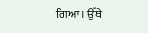ਗਿਆ। ਉੱਥੇ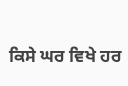ਕਿਸੇ ਘਰ ਵਿਖੇ ਹਰ